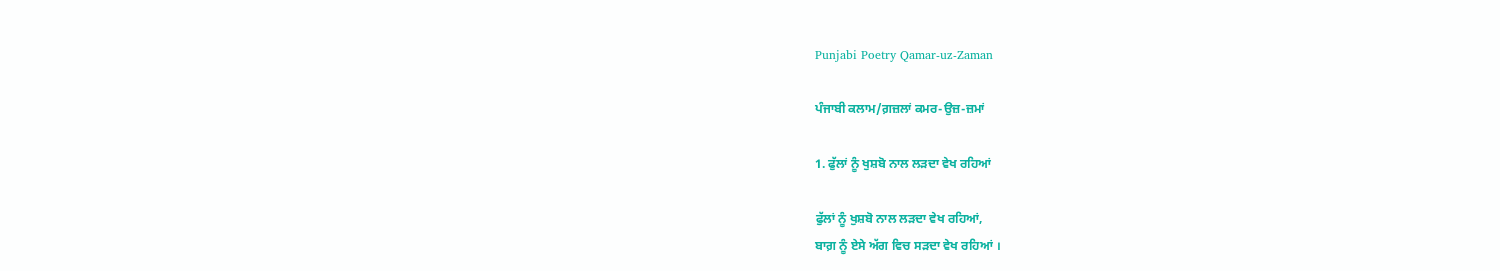Punjabi Poetry Qamar-uz-Zaman

ਪੰਜਾਬੀ ਕਲਾਮ/ਗ਼ਜ਼ਲਾਂ ਕਮਰ-ਉਜ਼-ਜ਼ਮਾਂ

1. ਫੁੱਲਾਂ ਨੂੰ ਖੁਸ਼ਬੋ ਨਾਲ ਲੜਦਾ ਵੇਖ ਰਹਿਆਂ

ਫੁੱਲਾਂ ਨੂੰ ਖੁਸ਼ਬੋ ਨਾਲ ਲੜਦਾ ਵੇਖ ਰਹਿਆਂ,
ਬਾਗ਼ ਨੂੰ ਏਸੇ ਅੱਗ ਵਿਚ ਸੜਦਾ ਵੇਖ ਰਹਿਆਂ ।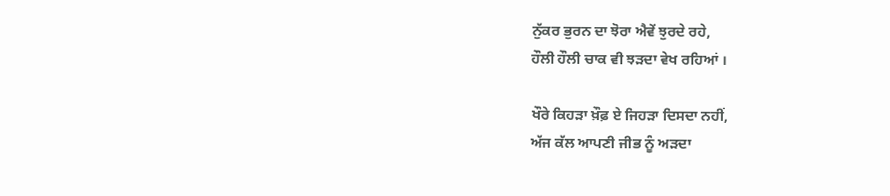ਨੁੱਕਰ ਭੁਰਨ ਦਾ ਝੋਰਾ ਐਵੇਂ ਝੁਰਦੇ ਰਹੇ,
ਹੌਲੀ ਹੌਲੀ ਚਾਕ ਵੀ ਝੜਦਾ ਵੇਖ ਰਹਿਆਂ ।

ਖੌਰੇ ਕਿਹੜਾ ਖ਼ੌਫ਼ ਏ ਜਿਹੜਾ ਦਿਸਦਾ ਨਹੀਂ,
ਅੱਜ ਕੱਲ ਆਪਣੀ ਜੀਭ ਨੂੰ ਅੜਦਾ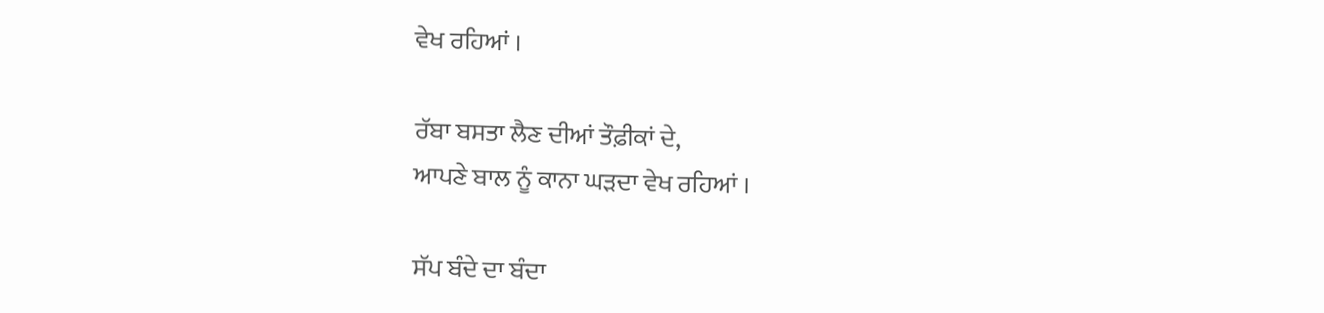ਵੇਖ ਰਹਿਆਂ ।

ਰੱਬਾ ਬਸਤਾ ਲੈਣ ਦੀਆਂ ਤੌਫ਼ੀਕਾਂ ਦੇ,
ਆਪਣੇ ਬਾਲ ਨੂੰ ਕਾਨਾ ਘੜਦਾ ਵੇਖ ਰਹਿਆਂ ।

ਸੱਪ ਬੰਦੇ ਦਾ ਬੰਦਾ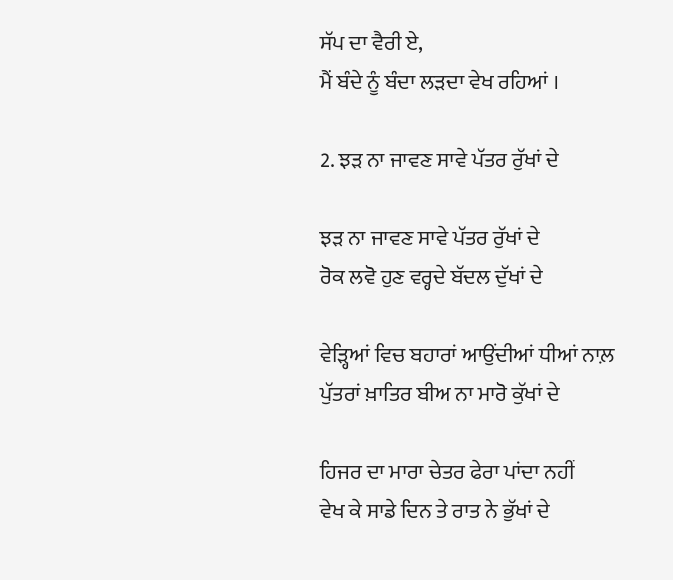ਸੱਪ ਦਾ ਵੈਰੀ ਏ,
ਮੈਂ ਬੰਦੇ ਨੂੰ ਬੰਦਾ ਲੜਦਾ ਵੇਖ ਰਹਿਆਂ ।

2. ਝੜ ਨਾ ਜਾਵਣ ਸਾਵੇ ਪੱਤਰ ਰੁੱਖਾਂ ਦੇ

ਝੜ ਨਾ ਜਾਵਣ ਸਾਵੇ ਪੱਤਰ ਰੁੱਖਾਂ ਦੇ
ਰੋਕ ਲਵੋ ਹੁਣ ਵਰ੍ਹਦੇ ਬੱਦਲ ਦੁੱਖਾਂ ਦੇ

ਵੇੜ੍ਹਿਆਂ ਵਿਚ ਬਹਾਰਾਂ ਆਉਂਦੀਆਂ ਧੀਆਂ ਨਾਲ਼
ਪੁੱਤਰਾਂ ਖ਼ਾਤਿਰ ਬੀਅ ਨਾ ਮਾਰੋ ਕੁੱਖਾਂ ਦੇ

ਹਿਜਰ ਦਾ ਮਾਰਾ ਚੇਤਰ ਫੇਰਾ ਪਾਂਦਾ ਨਹੀਂ
ਵੇਖ ਕੇ ਸਾਡੇ ਦਿਨ ਤੇ ਰਾਤ ਨੇ ਭੁੱਖਾਂ ਦੇ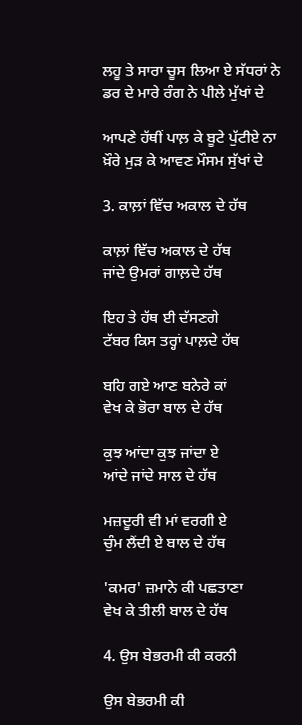ਲਹੂ ਤੇ ਸਾਰਾ ਚੂਸ ਲਿਆ ਏ ਸੱਧਰਾਂ ਨੇ
ਡਰ ਦੇ ਮਾਰੇ ਰੰਗ ਨੇ ਪੀਲੇ ਮੁੱਖਾਂ ਦੇ

ਆਪਣੇ ਹੱਥੀਂ ਪਾਲ਼ ਕੇ ਬੂਟੇ ਪੁੱਟੀਏ ਨਾ
ਖ਼ੌਰੇ ਮੁੜ ਕੇ ਆਵਣ ਮੌਸਮ ਸੁੱਖਾਂ ਦੇ

3. ਕਾਲ਼ਾਂ ਵਿੱਚ ਅਕਾਲ ਦੇ ਹੱਥ

ਕਾਲ਼ਾਂ ਵਿੱਚ ਅਕਾਲ ਦੇ ਹੱਥ
ਜਾਂਦੇ ਉਮਰਾਂ ਗਾਲ਼ਦੇ ਹੱਥ

ਇਹ ਤੇ ਹੱਥ ਈ ਦੱਸਣਗੇ
ਟੱਬਰ ਕਿਸ ਤਰ੍ਹਾਂ ਪਾਲ਼ਦੇ ਹੱਥ

ਬਹਿ ਗਏ ਆਣ ਬਨੇਰੇ ਕਾਂ
ਵੇਖ ਕੇ ਭੋਰਾ ਬਾਲ ਦੇ ਹੱਥ

ਕੁਝ ਆਂਦਾ ਕੁਝ ਜਾਂਦਾ ਏ
ਆਂਦੇ ਜਾਂਦੇ ਸਾਲ ਦੇ ਹੱਥ

ਮਜ਼ਦੂਰੀ ਵੀ ਮਾਂ ਵਰਗੀ ਏ
ਚੁੰਮ ਲੈਂਦੀ ਏ ਬਾਲ ਦੇ ਹੱਥ

'ਕਮਰ' ਜ਼ਮਾਨੇ ਕੀ ਪਛਤਾਣਾ
ਵੇਖ ਕੇ ਤੀਲੀ ਬਾਲ ਦੇ ਹੱਥ

4. ਉਸ ਬੇਭਰਮੀ ਕੀ ਕਰਨੀ

ਉਸ ਬੇਭਰਮੀ ਕੀ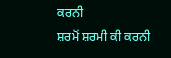ਕਰਨੀ
ਸ਼ਰਮੋਂ ਸ਼ਰਮੀ ਕੀ ਕਰਨੀ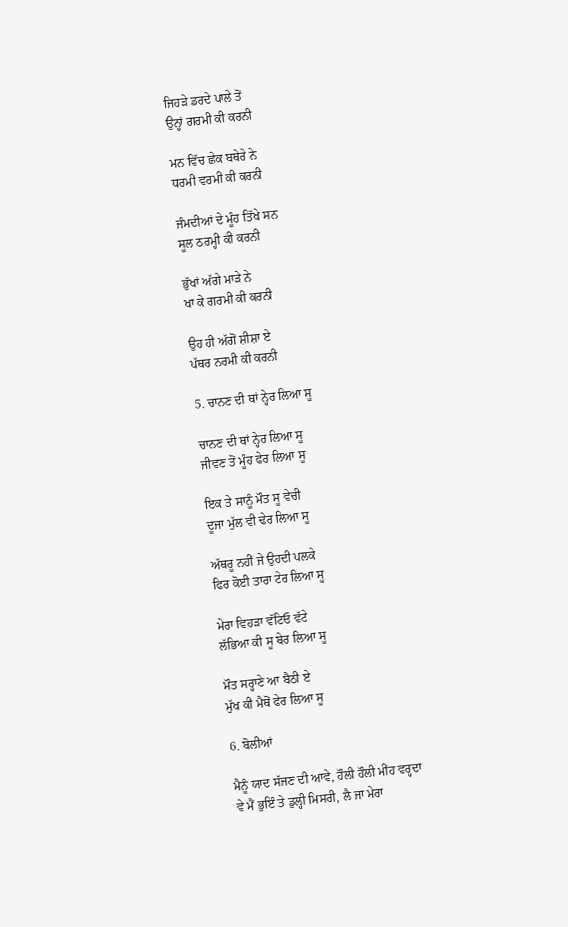ਜਿਹੜੇ ਡਰਦੇ ਪਾਲੇ ਤੋਂ
ਉਨ੍ਹਾਂ ਗਰਮੀ ਕੀ ਕਰਨੀ

ਮਨ ਵਿੱਚ ਛੇਕ ਬਥੇਰੇ ਨੇ
ਧਰਮੀ ਵਰਮੀ ਕੀ ਕਰਨੀ

ਜੰਮਦੀਆਂ ਦੇ ਮੂੰਹ ਤਿੱਖੇ ਸਨ
ਸੂਲ ਠਰਮ੍ਹੀ ਕੀ ਕਰਨੀ

ਭੁੱਖਾਂ ਅੱਗੇ ਮਾੜੇ ਨੇ
ਖਾ ਕੇ ਗਰਮੀ ਕੀ ਕਰਨੀ

ਉਹ ਹੀ ਅੱਗੋਂ ਸ਼ੀਸ਼ਾ ਏ
ਪੱਥਰ ਨਰਮੀ ਕੀ ਕਰਨੀ

5. ਚਾਨਣ ਦੀ ਥਾਂ ਨ੍ਹੇਰ ਲਿਆ ਸੂ

ਚਾਨਣ ਦੀ ਥਾਂ ਨ੍ਹੇਰ ਲਿਆ ਸੂ
ਜੀਵਣ ਤੋਂ ਮੂੰਹ ਫੇਰ ਲਿਆ ਸੂ

ਇਕ ਤੇ ਸਾਨੂੰ ਮੌਤ ਸੂ ਵੇਚੀ
ਦੂਜਾ ਮੁੱਲ ਵੀ ਢੇਰ ਲਿਆ ਸੂ

ਅੱਥਰੂ ਨਹੀਂ ਜੇ ਉਹਦੀ ਪਲਕੇ
ਫਿਰ ਕੋਈ ਤਾਰਾ ਟੇਰ ਲਿਆ ਸੂ

ਮੇਰਾ ਵਿਹੜਾ ਵੱਟਿਓ ਵੱਟੇ
ਲੱਭਿਆ ਕੀ ਸੂ ਬੇਰ ਲਿਆ ਸੂ

ਮੌਤ ਸਰ੍ਹਾਣੇ ਆ ਬੈਠੀ ਏ
ਮੁੱਖ ਕੀ ਮੈਥੋਂ ਫੇਰ ਲਿਆ ਸੂ

6. ਬੋਲੀਆਂ

ਮੈਨੂੰ ਯਾਦ ਸੱਜਣ ਦੀ ਆਵੇ, ਹੌਲੀ ਹੌਲੀ ਮੀਂਹ ਵਰ੍ਹਦਾ
ਵੇ ਮੈਂ ਭੁਇੰ ਤੇ ਡੁਲ੍ਹੀ ਮਿਸਰੀ, ਲੈ ਜਾ ਮੇਰਾ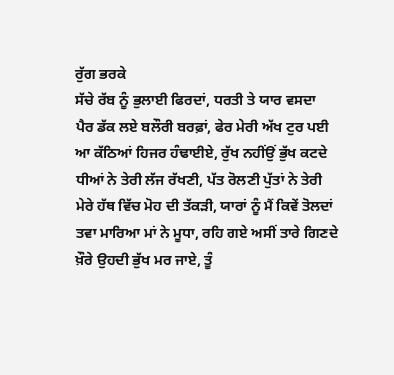ਰੁੱਗ ਭਰਕੇ
ਸੱਚੇ ਰੱਬ ਨੂੰ ਭੁਲਾਈ ਫਿਰਦਾਂ, ਧਰਤੀ ਤੇ ਯਾਰ ਵਸਦਾ
ਪੈਰ ਡੱਕ ਲਏ ਬਲੌਰੀ ਬਰਫ਼ਾਂ, ਫੇਰ ਮੇਰੀ ਅੱਖ ਟੁਰ ਪਈ
ਆ ਕੱਠਿਆਂ ਹਿਜਰ ਹੰਢਾਈਏ, ਰੁੱਖ ਨਹੀਂਉਂ ਭੁੱਖ ਕਟਦੇ
ਧੀਆਂ ਨੇ ਤੇਰੀ ਲੱਜ ਰੱਖਣੀ, ਪੱਤ ਰੋਲਣੀ ਪੁੱਤਾਂ ਨੇ ਤੇਰੀ
ਮੇਰੇ ਹੱਥ ਵਿੱਚ ਮੋਹ ਦੀ ਤੱਕੜੀ, ਯਾਰਾਂ ਨੂੰ ਮੈਂ ਕਿਵੇਂ ਤੋਲਦਾਂ
ਤਵਾ ਮਾਰਿਆ ਮਾਂ ਨੇ ਮੂਧਾ, ਰਹਿ ਗਏ ਅਸੀਂ ਤਾਰੇ ਗਿਣਦੇ
ਖ਼ੌਰੇ ਉਹਦੀ ਭੁੱਖ ਮਰ ਜਾਏ, ਤੂੰ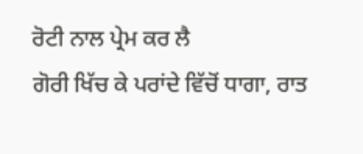ਰੋਟੀ ਨਾਲ ਪ੍ਰੇਮ ਕਰ ਲੈ
ਗੋਰੀ ਖਿੱਚ ਕੇ ਪਰਾਂਦੇ ਵਿੱਚੋਂ ਧਾਗਾ, ਰਾਤ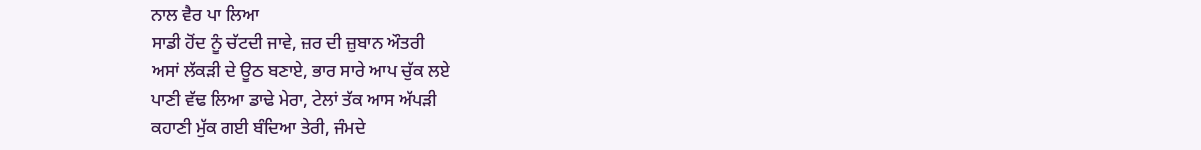ਨਾਲ ਵੈਰ ਪਾ ਲਿਆ
ਸਾਡੀ ਹੋਂਦ ਨੂੰ ਚੱਟਦੀ ਜਾਵੇ, ਜ਼ਰ ਦੀ ਜ਼ੁਬਾਨ ਔਤਰੀ
ਅਸਾਂ ਲੱਕੜੀ ਦੇ ਊਠ ਬਣਾਏ, ਭਾਰ ਸਾਰੇ ਆਪ ਚੁੱਕ ਲਏ
ਪਾਣੀ ਵੱਢ ਲਿਆ ਡਾਢੇ ਮੇਰਾ, ਟੇਲਾਂ ਤੱਕ ਆਸ ਅੱਪੜੀ
ਕਹਾਣੀ ਮੁੱਕ ਗਈ ਬੰਦਿਆ ਤੇਰੀ, ਜੰਮਦੇ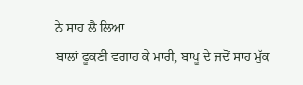ਨੇ ਸਾਹ ਲੈ ਲਿਆ
ਬਾਲਾਂ ਫੂਕਣੀ ਵਗਾਹ ਕੇ ਮਾਰੀ, ਬਾਪੂ ਦੇ ਜਦੋਂ ਸਾਹ ਮੁੱਕ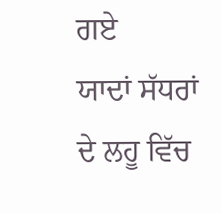ਗਏ
ਯਾਦਾਂ ਸੱਧਰਾਂ ਦੇ ਲਹੂ ਵਿੱਚ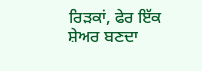ਰਿੜਕਾਂ, ਫੇਰ ਇੱਕ ਸ਼ੇਅਰ ਬਣਦਾ